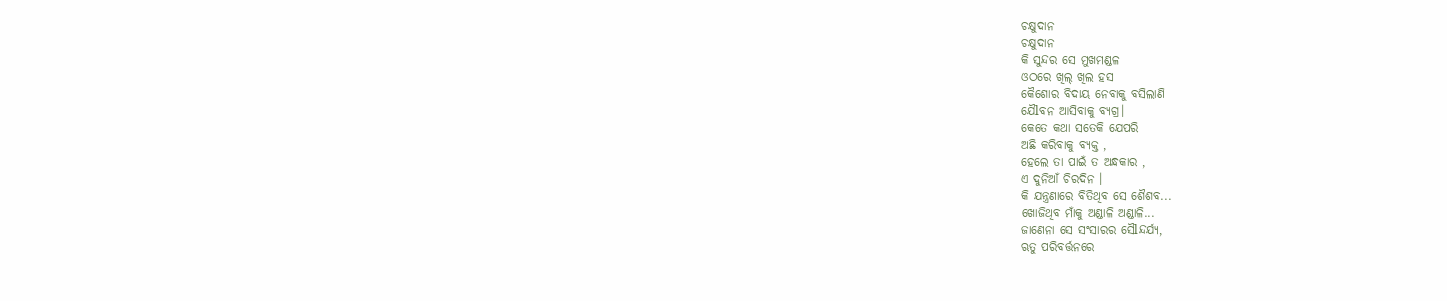ଚକ୍ଷୁଦାନ
ଚକ୍ଷୁଦାନ
କି ସୁନ୍ଦର ସେ ମୁଖମଣ୍ଡଳ
ଓଠରେ ଖିଲ୍ ଖିଲ ହସ
କୈଶୋର ବିଦାୟ ନେବାକୁ ବସିଲାଣି
ଯୈlବନ ଆସିବାକୁ ବ୍ୟଗ୍ର।
କେତେ କଥା ସତେକି ଯେପରି
ଅଛି କରିବାକୁ ବ୍ୟକ୍ତ ,
ହେଲେ ତା ପାଇଁ ତ ଅନ୍ଧକାର ,
ଏ ଦୁନିଆଁ ଚିରଦିନ ।
କି ଯନ୍ତ୍ରଣାରେ ବିତିଥିବ ସେ ଶୈଶବ...
ଖୋଜିଥିବ ମାଁକୁ ଅଣ୍ଡାଳି ଅଣ୍ଡାଳି...
ଜାଣେନା ସେ ସଂସାରର ସୈlନ୍ଦର୍ଯ୍ୟ,
ଋତୁ ପରିବର୍ତ୍ତନରେ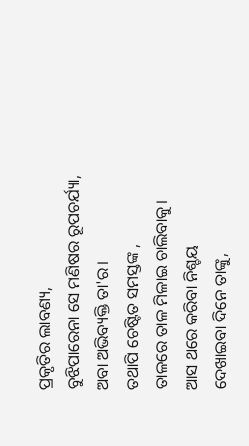ପ୍ରକୃତିର ଲାବଣ୍ୟ,
ବୁଝିପାରେନା ସେ ମଣିଷର ରୂପଚର୍ଯ୍ୟା,
ଅବା ଅଭିବ୍ୟକ୍ତି ତା'ର।
ତଥାପି ଚେଷ୍ଟିତ ସମସ୍ତଙ୍କ ,
ତାଳରେ ତାଳ ମିଳାଇ ଚାଲିବାକୁ।
ଆସ ଥରେ କରିବା ନିଶ୍ଚୟ
ଦେଖାଇବା ଦିନେ ତାଙ୍କୁ,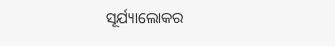ସୂର୍ଯ୍ୟାଲୋକର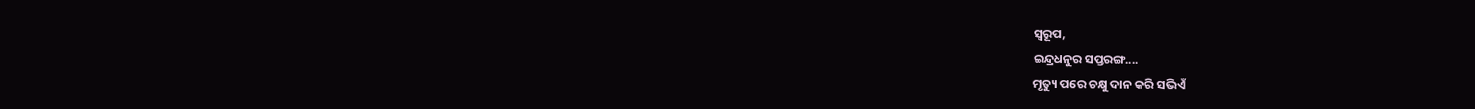ସ୍ୱରୂପ,
ଇନ୍ଦ୍ରଧନୁର ସପ୍ତରଙ୍ଗ....
ମୃତ୍ୟୁ ପରେ ଚକ୍ଷୁ ଦାନ କରି ସଭିଏଁ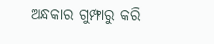ଅନ୍ଧକାର ଗୁମ୍ଫାରୁ କରି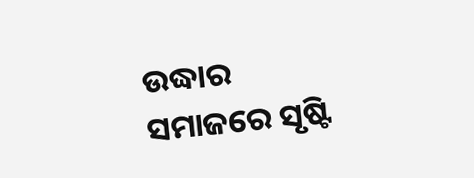ଉଦ୍ଧାର
ସମାଜରେ ସୃଷ୍ଟି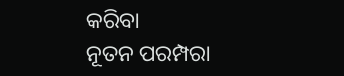କରିବା
ନୂତନ ପରମ୍ପରା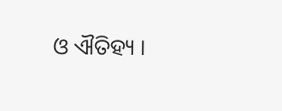ଓ ଐତିହ୍ୟ ।